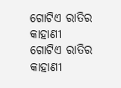ଗୋଟିଏ ରାତିର କାହାଣୀ
ଗୋଟିଏ ରାତିର କାହାଣୀ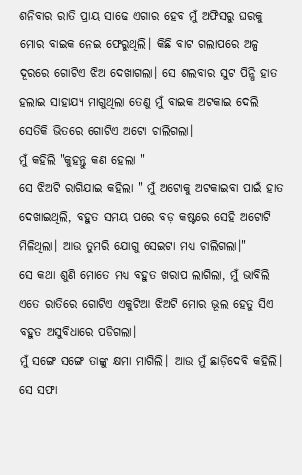ଶନିବାର ରାତି ପ୍ରାୟ ସାଢେ ଏଗାର ହେବ ମୁଁ ଅଫିସରୁ ଘରକୁ ମୋର ବାଇକ ନେଇ ଫେରୁଥିଲି। କିଛି ବାଟ ଗଲାପରେ ଅଳ୍ପ ଦୂରରେ ଗୋଟିଏ ଝିଅ ଦେଖାଗଲା। ସେ ଶଲବାର ସୁଟ ପିନ୍ଧି ହାତ ହଲାଇ ସାହାଯ୍ୟ ମାଗୁଥିଲା ତେଣୁ ମୁଁ ବାଇକ ଅଟକାଇ ଦେଲି ସେତିକି ଭିତରେ ଗୋଟିଏ ଅଟୋ ଚାଲିଗଲା।
ମୁଁ କହିଲି "କୁହନ୍ତୁ କଣ ହେଲା "
ସେ ଝିଅଟି ରାଗିଯାଇ କହିଲା " ମୁଁ ଅଟୋକୁ ଅଟକାଇବା ପାଇଁ ହାତ ଦେଖାଇଥିଲି, ବହୁତ ସମୟ ପରେ ବଡ଼ କଷ୍ଟରେ ସେହି ଅଟୋଟି ମିଳିଥିଲା। ଆଉ ତୁମରି ଯୋଗୁ ସେଇଟା ମଧ୍ୟ ଚାଲିଗଲା।"
ସେ କଥା ଶୁଣି ମୋତେ ମଧ୍ୟ ବହୁତ ଖରାପ ଲାଗିଲା, ମୁଁ ଭାବିଲି ଏତେ ରାତିରେ ଗୋଟିଏ ଏକୁଟିଆ ଝିଅଟି ମୋର ଭୂଲ ହେତୁ ସିଏ ବହୁତ ଅସୁବିଧାରେ ପଡିଗଲା।
ମୁଁ ସଙ୍ଗେ ସଙ୍ଗେ ତାଙ୍କୁ କ୍ଷମା ମାଗିଲି। ଆଉ ମୁଁ ଛାଡ଼ିଦେବି କହିଲି। ସେ ସଫା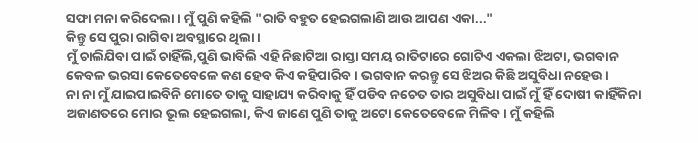ସଫା ମନା କରିଦେଲା। ମୁଁ ପୁଣି କହିଲି "ରାତି ବହୁତ ହେଇଗଲାଣି ଆଉ ଆପଣ ଏକା..."
କିନ୍ତୁ ସେ ପୁରା ରାଗିବା ଅବସ୍ଥାରେ ଥିଲା।
ମୁଁ ଚାଲିଯିବା ପାଇଁ ଚାହିଁଲି,ପୁଣି ଭାବିଲି ଏହି ନିଛାଟିଆ ରାସ୍ତା ସମୟ ରାତିଟାରେ ଗୋଟିଏ ଏକଲା ଝିଅଟା, ଭଗବାନ କେବଳ ଭରସା କେତେବେଳେ କଣ ହେବ କିଏ କହିପାରିବ। ଭଗବାନ କରନ୍ତୁ ସେ ଝିଅର କିଛି ଅସୁବିଧା ନହେଉ।
ନା ନା ମୁଁ ଯାଇପାଇବିନି ମୋତେ ତାକୁ ସାହାଯ୍ୟ କରିବାକୁ ହିଁ ପଡିବ ନଚେତ ତାର ଅସୁବିଧା ପାଇଁ ମୁଁ ହିଁ ଦୋଷୀ କାହିଁକିନା ଅଜାଣତରେ ମୋର ଭୂଲ ହେଇଗଲା, କିଏ ଜାଣେ ପୁଣି ତାକୁ ଅଟୋ କେତେବେଳେ ମିଳିବ। ମୁଁ କହିଲି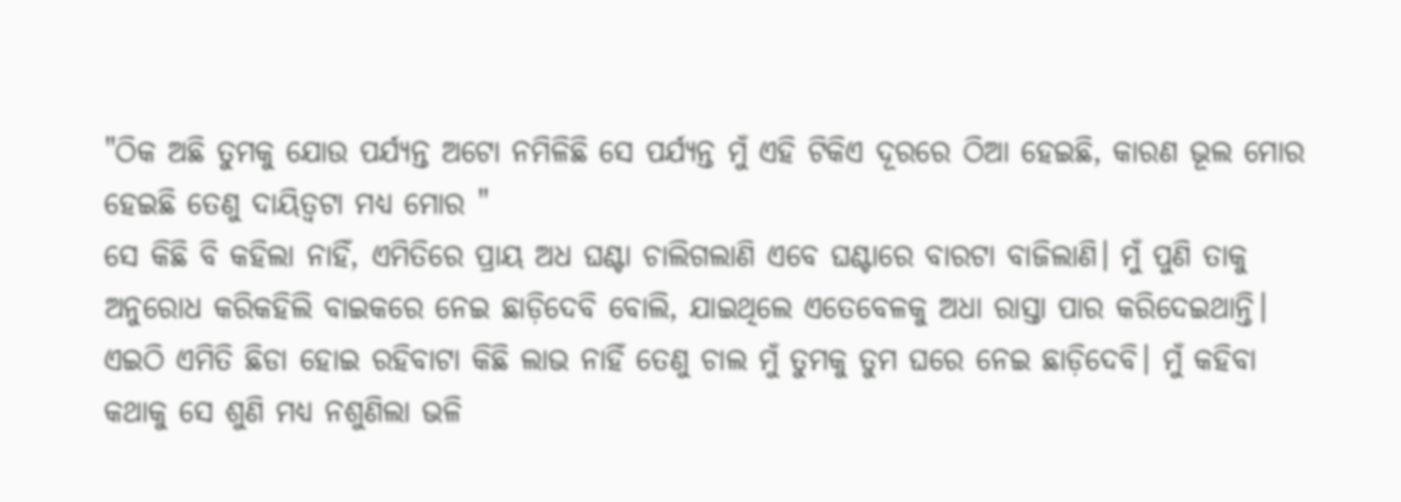"ଠିକ ଅଛି ତୁମକୁ ଯୋଉ ପର୍ଯ୍ୟନ୍ତ ଅଟୋ ନମିଳିଛି ସେ ପର୍ଯ୍ୟନ୍ତ ମୁଁ ଏହି ଟିକିଏ ଦୂରରେ ଠିଆ ହେଇଛି, କାରଣ ଭୂଲ ମୋର ହେଇଛି ତେଣୁ ଦାୟିତ୍ୱଟା ମଧ୍ୟ ମୋର "
ସେ କିଛି ବି କହିଲା ନାହିଁ, ଏମିତିରେ ପ୍ରାୟ ଅଧ ଘଣ୍ଟା ଚାଲିଗଲାଣି ଏବେ ଘଣ୍ଟାରେ ବାରଟା ବାଜିଲାଣି। ମୁଁ ପୁଣି ତାକୁ ଅନୁରୋଧ କରିକହିଲି ବାଇକରେ ନେଇ ଛାଡ଼ିଦେବି ବୋଲି, ଯାଇଥିଲେ ଏତେବେଳକୁ ଅଧା ରାସ୍ତା ପାର କରିଦେଇଥାନ୍ତି। ଏଇଠି ଏମିତି ଛିଡା ହୋଇ ରହିବାଟା କିଛି ଲାଭ ନାହିଁ ତେଣୁ ଚାଲ ମୁଁ ତୁମକୁ ତୁମ ଘରେ ନେଇ ଛାଡ଼ିଦେବି। ମୁଁ କହିବା କଥାକୁ ସେ ଶୁଣି ମଧ୍ୟ ନଶୁଣିଲା ଭଳି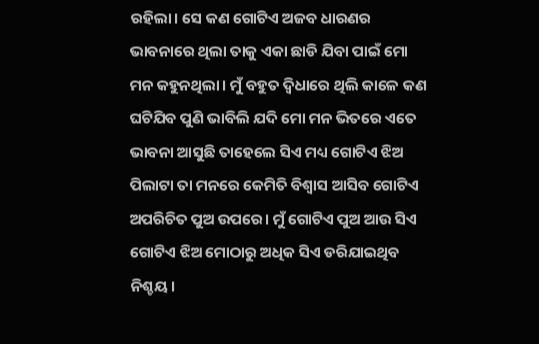ରହିଲା। ସେ କଣ ଗୋଟିଏ ଅଜବ ଧାରଣର ଭାବନାରେ ଥିଲା ତାକୁ ଏକା ଛାଡି ଯିବା ପାଇଁ ମୋ ମନ କହୁନଥିଲା। ମୁଁ ବହୁତ ଦ୍ଵିଧାରେ ଥିଲି କାଳେ କଣ ଘଟିଯିବ ପୁଣି ଭାବିଲି ଯଦି ମୋ ମନ ଭିତରେ ଏତେ ଭାବନା ଆସୁଛି ତାହେଲେ ସିଏ ମଧ୍ୟ ଗୋଟିଏ ଝିଅ ପିଲାଟା ତା ମନରେ କେମିତି ବିଶ୍ୱାସ ଆସିବ ଗୋଟିଏ ଅପରିଚିତ ପୁଅ ଉପରେ। ମୁଁ ଗୋଟିଏ ପୁଅ ଆଉ ସିଏ ଗୋଟିଏ ଝିଅ ମୋଠାରୁ ଅଧିକ ସିଏ ଡରିଯାଇଥିବ ନିଶ୍ଚୟ।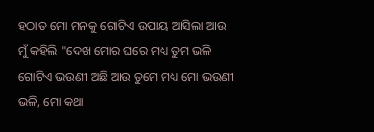ହଠାତ ମୋ ମନକୁ ଗୋଟିଏ ଉପାୟ ଆସିଲା ଆଉ ମୁଁ କହିଲି "ଦେଖ ମୋର ଘରେ ମଧ୍ୟ ତୁମ ଭଳି ଗୋଟିଏ ଭଉଣୀ ଅଛି ଆଉ ତୁମେ ମଧ୍ୟ ମୋ ଭଉଣୀ ଭଳି, ମୋ କଥା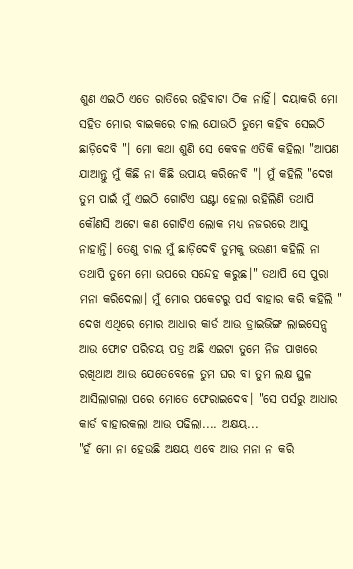ଶୁଣ ଏଇଠି ଏତେ ରାତିରେ ରହିବାଟା ଠିକ ନାହିଁ। ଦୟାକରି ମୋ ସହିତ ମୋର ବାଇକରେ ଚାଲ ଯୋଉଠି ତୁମେ କହିବ ସେଇଠି ଛାଡ଼ିଦେବି "। ମୋ କଥା ଶୁଣି ସେ କେବଳ ଏତିକି କହିଲା "ଆପଣ ଯାଆନ୍ତୁ ମୁଁ କିଛି ନା କିଛି ଉପାୟ କରିନେବି "। ମୁଁ କହିଲି "ଦେଖ ତୁମ ପାଇଁ ମୁଁ ଏଇଠି ଗୋଟିଏ ଘଣ୍ଟା ହେଲା ରହିଲିଣି ତଥାପି କୌଣସି ଅଟୋ କଣ ଗୋଟିଏ ଲୋକ ମଧ୍ୟ ନଜରରେ ଆସୁ ନାହାନ୍ତି। ତେଣୁ ଚାଲ ମୁଁ ଛାଡ଼ିଦେବି ତୁମକୁ ଭଉଣୀ କହିଲି ନା ତଥାପି ତୁମେ ମୋ ଉପରେ ସନ୍ଦେହ କରୁଛ।" ତଥାପି ସେ ପୁରା ମନା କରିଦେଲା। ମୁଁ ମୋର ପକେଟରୁ ପର୍ସ ବାହାର କରି କହିଲି " ଦେଖ ଏଥିରେ ମୋର ଆଧାର କାର୍ଡ ଆଉ ଡ୍ରାଇଭିଙ୍ଗ ଲାଇସେନ୍ସ ଆଉ ଫୋଟ ପରିଚୟ ପତ୍ର ଅଛି ଏଇଟା ତୁମେ ନିଜ ପାଖରେ ରଖିଥାଅ ଆଉ ଯେତେବେଳେ ତୁମ ଘର ବା ତୁମ ଲକ୍ଷ ସ୍ଥଳ ଆସିଲାଗଲା ପରେ ମୋତେ ଫେରାଇଦେବ। "ସେ ପର୍ସରୁ ଆଧାର କାର୍ଡ ବାହାରକଲା ଆଉ ପଢିଲା.... ଅକ୍ଷୟ...
"ହଁ ମୋ ନା ହେଉଛି ଅକ୍ଷୟ ଏବେ ଆଉ ମନା ନ କରି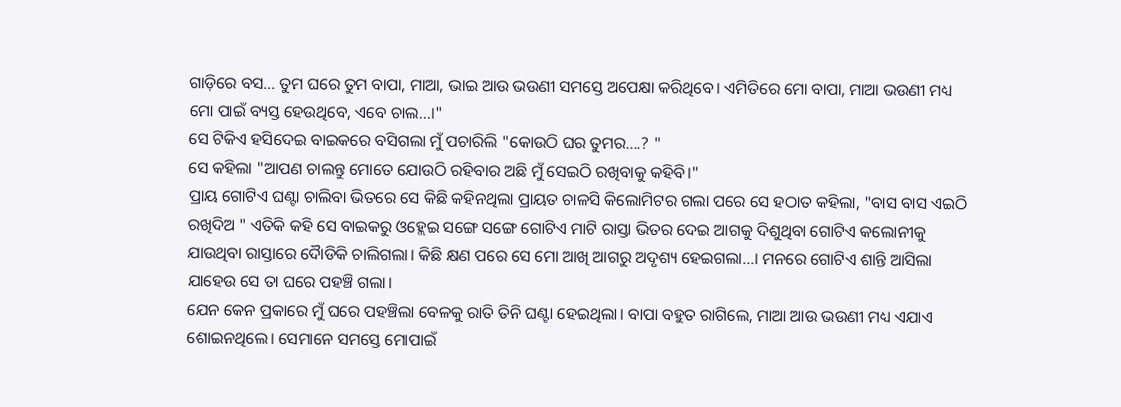ଗାଡ଼ିରେ ବସ... ତୁମ ଘରେ ତୁମ ବାପା, ମାଆ, ଭାଇ ଆଉ ଭଉଣୀ ସମସ୍ତେ ଅପେକ୍ଷା କରିଥିବେ। ଏମିତିରେ ମୋ ବାପା, ମାଆ ଭଉଣୀ ମଧ୍ୟ ମୋ ପାଇଁ ବ୍ୟସ୍ତ ହେଉଥିବେ, ଏବେ ଚାଲ...।"
ସେ ଟିକିଏ ହସିଦେଇ ବାଇକରେ ବସିଗଲା ମୁଁ ପଚାରିଲି "କୋଉଠି ଘର ତୁମର....? "
ସେ କହିଲା "ଆପଣ ଚାଲନ୍ତୁ ମୋତେ ଯୋଉଠି ରହିବାର ଅଛି ମୁଁ ସେଇଠି ରଖିବାକୁ କହିବି।"
ପ୍ରାୟ ଗୋଟିଏ ଘଣ୍ଟା ଚାଲିବା ଭିତରେ ସେ କିଛି କହିନଥିଲା ପ୍ରାୟତ ଚାଳସି କିଲୋମିଟର ଗଲା ପରେ ସେ ହଠାତ କହିଲା, "ବାସ ବାସ ଏଇଠି ରଖିଦିଅ " ଏତିକି କହି ସେ ବାଇକରୁ ଓହ୍ଲେଇ ସଙ୍ଗେ ସଙ୍ଗେ ଗୋଟିଏ ମାଟି ରାସ୍ତା ଭିତର ଦେଇ ଆଗକୁ ଦିଶୁଥିବା ଗୋଟିଏ କଲୋନୀକୁ ଯାଉଥିବା ରାସ୍ତାରେ ଦୋୖଡିକି ଚାଲିଗଲା। କିଛି କ୍ଷଣ ପରେ ସେ ମୋ ଆଖି ଆଗରୁ ଅଦୃଶ୍ୟ ହେଇଗଲା...। ମନରେ ଗୋଟିଏ ଶାନ୍ତି ଆସିଲା ଯାହେଉ ସେ ତା ଘରେ ପହଞ୍ଚି ଗଲା।
ଯେନ କେନ ପ୍ରକାରେ ମୁଁ ଘରେ ପହଞ୍ଚିଲା ବେଳକୁ ରାତି ତିନି ଘଣ୍ଟା ହେଇଥିଲା। ବାପା ବହୁତ ରାଗିଲେ, ମାଆ ଆଉ ଭଉଣୀ ମଧ୍ୟ ଏଯାଏ ଶୋଇନଥିଲେ। ସେମାନେ ସମସ୍ତେ ମୋପାଇଁ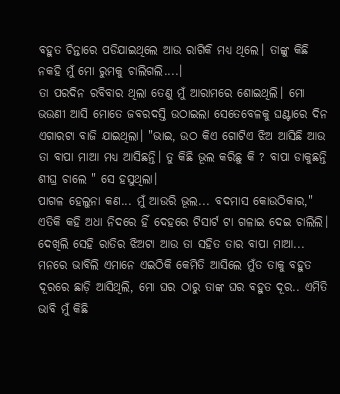ବହୁତ ଚିନ୍ତାରେ ପଡିଯାଇଥିଲେ ଆଉ ରାଗିକି ମଧ୍ୟ ଥିଲେ। ତାଙ୍କୁ କିଛି ନକହି ମୁଁ ମୋ ରୁମକୁ ଚାଲିଗଲି....।
ତା ପରଦିନ ରବିବାର ଥିଲା ତେଣୁ ମୁଁ ଆରାମରେ ଶୋଇଥିଲି। ମୋ ଭଉଣୀ ଆସି ମୋତେ ଜବରଦସ୍ତି ଉଠାଇଲା ସେତେବେଳକୁ ଘଣ୍ଟାରେ ଦିନ ଏଗାରଟା ବାଜି ଯାଇଥିଲା। "ଭାଇ, ଉଠ କିଏ ଗୋଟିଏ ଝିଅ ଆସିଛି ଆଉ ତା ବାପା ମାଆ ମଧ୍ୟ ଆସିଛନ୍ତି। ତୁ କିଛି ଭୂଲ କରିଛୁ କି ? ବାପା ଡାକୁଛନ୍ତି ଶୀଘ୍ର ଚାଲେ " ସେ ହସୁଥିଲା।
ପାଗଳ ହେଲୁନା କଣ... ମୁଁ ଆଉରି ଭୂଲ... ବଦମାସ କୋଉଠିକାର," ଏତିକି କହି ଅଧା ନିଦରେ ହିଁ ଦେହରେ ଟିସାର୍ଟ ଟା ଗଳାଇ ଦେଇ ଚାଲିଲି।
ଦେଖିଲି ସେହି ରାତିର ଝିଅଟା ଆଉ ତା ସହିତ ତାର ବାପା ମାଆ... ମନରେ ଭାବିଲି ଏମାନେ ଏଇଠିକି କେମିତି ଆସିଲେ ମୁଁତ ତାକୁ ବହୁତ ଦୂରରେ ଛାଡ଼ି ଆସିଥିଲି, ମୋ ଘର ଠାରୁ ତାଙ୍କ ଘର ବହୁତ ଦୂର.. ଏମିତି ଭାବି ମୁଁ କିଛି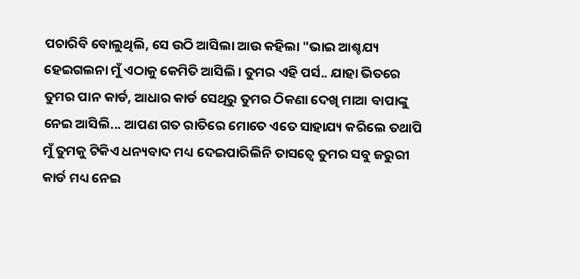ପଚାରିବି ବୋଲୁଥିଲି, ସେ ଉଠି ଆସିଲା ଆଉ କହିଲା "ଭାଇ ଆଶ୍ଚଯ୍ୟ ହେଇଗଲନା ମୁଁ ଏଠାକୁ କେମିତି ଆସିଲି। ତୁମର ଏହି ପର୍ସ.. ଯାହା ଭିତରେ ତୁମର ପାନ କାର୍ଡ, ଆଧାର କାର୍ଡ ସେଥିରୁ ତୁମର ଠିକଣା ଦେଖି ମାଆ ବାପାଙ୍କୁ ନେଇ ଆସିଲି... ଆପଣ ଗତ ରାତିରେ ମୋତେ ଏତେ ସାହାଯ୍ୟ କରିଲେ ତଥାପି ମୁଁ ତୁମକୁ ଟିକିଏ ଧନ୍ୟବାଦ ମଧ୍ୟ ଦେଇପାରିଲିନି ତାସତ୍ୱେ ତୁମର ସବୁ ଜରୁରୀ କାର୍ଡ ମଧ୍ୟ ନେଇ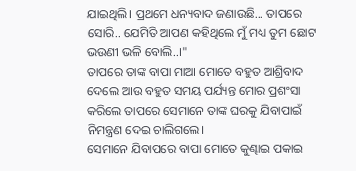ଯାଇଥିଲି। ପ୍ରଥମେ ଧନ୍ୟବାଦ ଜଣାଉଛି... ତାପରେ ସୋରି.. ଯେମିତି ଆପଣ କହିଥିଲେ ମୁଁ ମଧ୍ୟ ତୁମ ଛୋଟ ଭଉଣୀ ଭଳି ବୋଲି..।"
ତାପରେ ତାଙ୍କ ବାପା ମାଆ ମୋତେ ବହୁତ ଆଶ୍ରିବାଦ ଦେଲେ ଆଉ ବହୁତ ସମୟ ପର୍ଯ୍ୟନ୍ତ ମୋର ପ୍ରଶଂସା କରିଲେ ତାପରେ ସେମାନେ ତାଙ୍କ ଘରକୁ ଯିବାପାଇଁ ନିମନ୍ତ୍ରଣ ଦେଇ ଚାଲିଗଲେ।
ସେମାନେ ଯିବାପରେ ବାପା ମୋତେ କୁଣ୍ଢାଇ ପକାଇ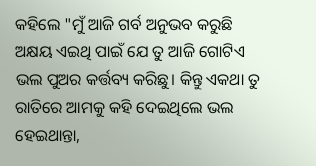କହିଲେ "ମୁଁ ଆଜି ଗର୍ବ ଅନୁଭବ କରୁଛି ଅକ୍ଷୟ ଏଇଥି ପାଇଁ ଯେ ତୁ ଆଜି ଗୋଟିଏ ଭଲ ପୁଅର କର୍ତ୍ତବ୍ୟ କରିଛୁ। କିନ୍ତୁ ଏକଥା ତୁ ରାତିରେ ଆମକୁ କହି ଦେଇଥିଲେ ଭଲ ହେଇଥାନ୍ତା,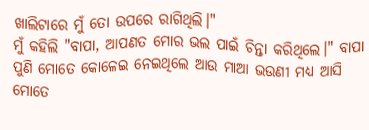ଖାଲିଟାରେ ମୁଁ ତୋ ଉପରେ ରାଗିଥିଲି।"
ମୁଁ କହିଲି "ବାପା, ଆପଣତ ମୋର ଭଲ ପାଇଁ ଚିନ୍ତା କରିଥିଲେ।" ବାପା ପୁଣି ମୋତେ କୋଳେଇ ନେଇଥିଲେ ଆଉ ମାଆ ଭଉଣୀ ମଧ୍ୟ ଆସି ମୋତେ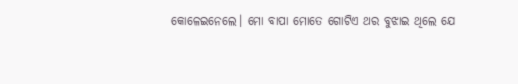କୋଳେଇନେଲେ। ମୋ ବାପା ମୋତେ ଗୋଟିଏ ଥର ବୁଝାଇ ଥିଲେ ଯେ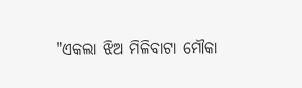"ଏକଲା ଝିଅ ମିଳିବାଟା ମୌକା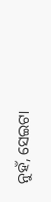ନୁହଁ, ସେଇଟା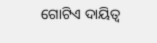ଗୋଟିଏ ଦାୟିତ୍ୱ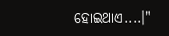ହୋଇଥାଏ....।"